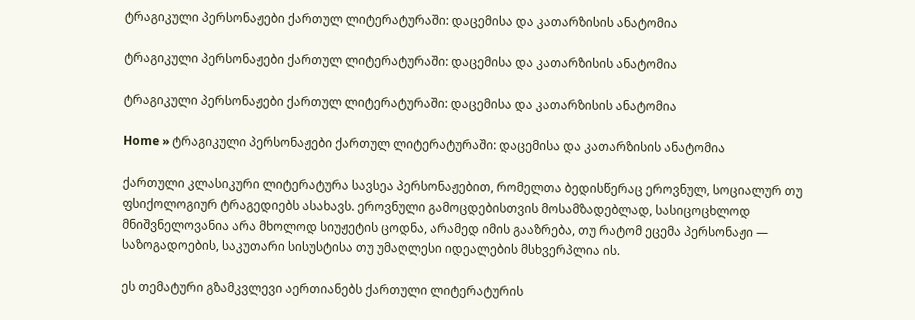ტრაგიკული პერსონაჟები ქართულ ლიტერატურაში: დაცემისა და კათარზისის ანატომია

ტრაგიკული პერსონაჟები ქართულ ლიტერატურაში: დაცემისა და კათარზისის ანატომია

ტრაგიკული პერსონაჟები ქართულ ლიტერატურაში: დაცემისა და კათარზისის ანატომია

Home » ტრაგიკული პერსონაჟები ქართულ ლიტერატურაში: დაცემისა და კათარზისის ანატომია

ქართული კლასიკური ლიტერატურა სავსეა პერსონაჟებით, რომელთა ბედისწერაც ეროვნულ, სოციალურ თუ ფსიქოლოგიურ ტრაგედიებს ასახავს. ეროვნული გამოცდებისთვის მოსამზადებლად, სასიცოცხლოდ მნიშვნელოვანია არა მხოლოდ სიუჟეტის ცოდნა, არამედ იმის გააზრება, თუ რატომ ეცემა პერსონაჟი — საზოგადოების, საკუთარი სისუსტისა თუ უმაღლესი იდეალების მსხვერპლია ის.

ეს თემატური გზამკვლევი აერთიანებს ქართული ლიტერატურის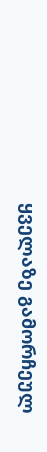ყველაზე გამორჩეულ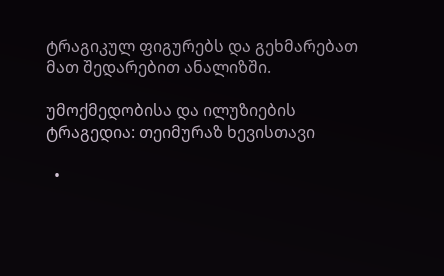ტრაგიკულ ფიგურებს და გეხმარებათ მათ შედარებით ანალიზში.

უმოქმედობისა და ილუზიების ტრაგედია: თეიმურაზ ხევისთავი

  •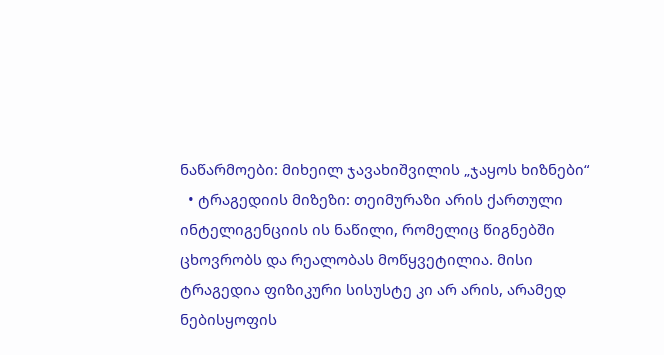ნაწარმოები: მიხეილ ჯავახიშვილის „ჯაყოს ხიზნები“
  • ტრაგედიის მიზეზი: თეიმურაზი არის ქართული ინტელიგენციის ის ნაწილი, რომელიც წიგნებში ცხოვრობს და რეალობას მოწყვეტილია. მისი ტრაგედია ფიზიკური სისუსტე კი არ არის, არამედ ნებისყოფის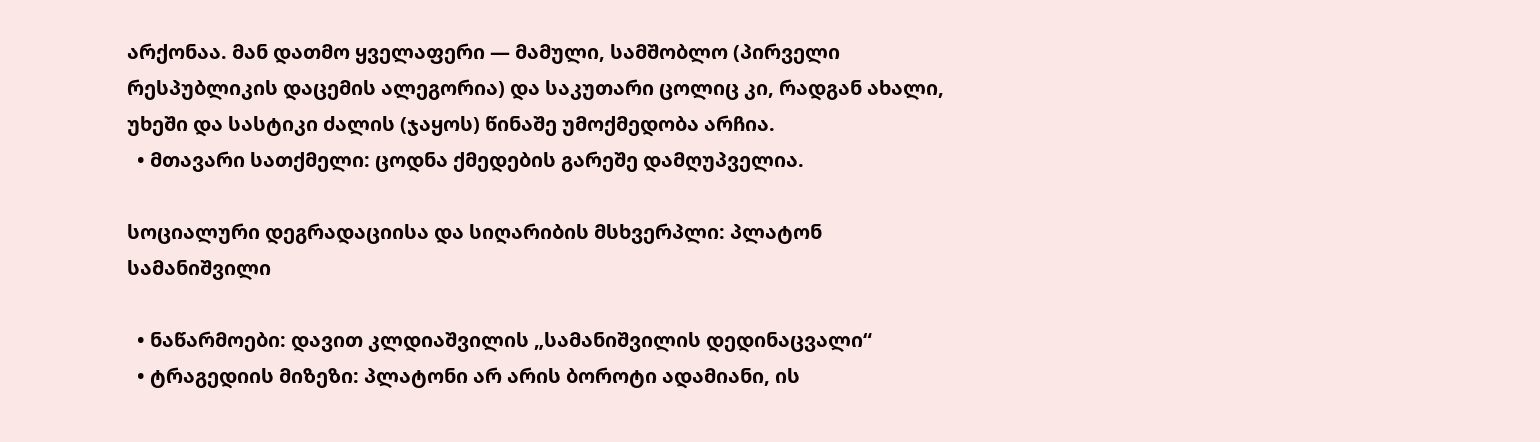არქონაა. მან დათმო ყველაფერი — მამული, სამშობლო (პირველი რესპუბლიკის დაცემის ალეგორია) და საკუთარი ცოლიც კი, რადგან ახალი, უხეში და სასტიკი ძალის (ჯაყოს) წინაშე უმოქმედობა არჩია.
  • მთავარი სათქმელი: ცოდნა ქმედების გარეშე დამღუპველია.

სოციალური დეგრადაციისა და სიღარიბის მსხვერპლი: პლატონ სამანიშვილი

  • ნაწარმოები: დავით კლდიაშვილის „სამანიშვილის დედინაცვალი“
  • ტრაგედიის მიზეზი: პლატონი არ არის ბოროტი ადამიანი, ის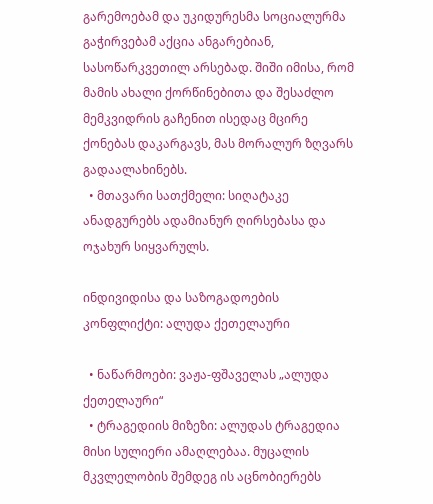გარემოებამ და უკიდურესმა სოციალურმა გაჭირვებამ აქცია ანგარებიან, სასოწარკვეთილ არსებად. შიში იმისა, რომ მამის ახალი ქორწინებითა და შესაძლო მემკვიდრის გაჩენით ისედაც მცირე ქონებას დაკარგავს, მას მორალურ ზღვარს გადაალახინებს.
  • მთავარი სათქმელი: სიღატაკე ანადგურებს ადამიანურ ღირსებასა და ოჯახურ სიყვარულს.

ინდივიდისა და საზოგადოების კონფლიქტი: ალუდა ქეთელაური

  • ნაწარმოები: ვაჟა-ფშაველას „ალუდა ქეთელაური“
  • ტრაგედიის მიზეზი: ალუდას ტრაგედია მისი სულიერი ამაღლებაა. მუცალის მკვლელობის შემდეგ ის აცნობიერებს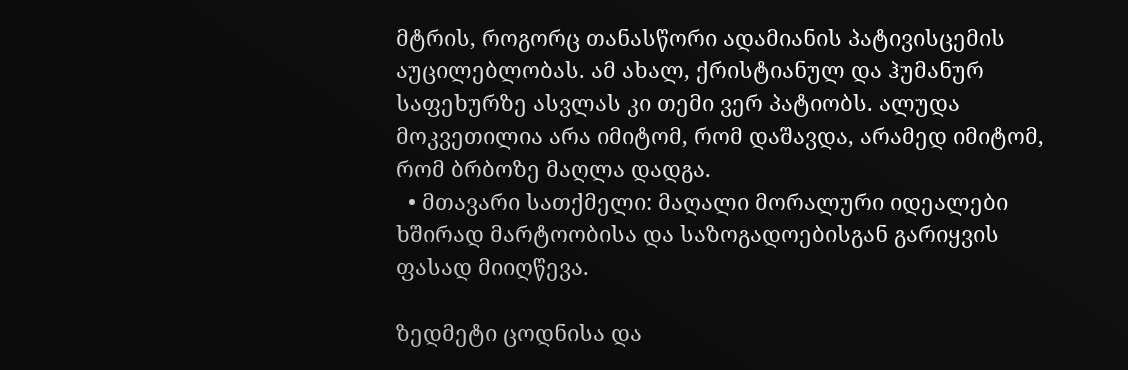მტრის, როგორც თანასწორი ადამიანის პატივისცემის აუცილებლობას. ამ ახალ, ქრისტიანულ და ჰუმანურ საფეხურზე ასვლას კი თემი ვერ პატიობს. ალუდა მოკვეთილია არა იმიტომ, რომ დაშავდა, არამედ იმიტომ, რომ ბრბოზე მაღლა დადგა.
  • მთავარი სათქმელი: მაღალი მორალური იდეალები ხშირად მარტოობისა და საზოგადოებისგან გარიყვის ფასად მიიღწევა.

ზედმეტი ცოდნისა და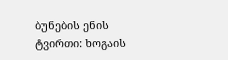ბუნების ენის ტვირთი: ხოგაის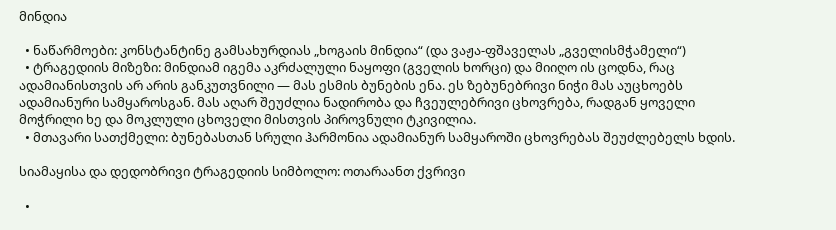მინდია

  • ნაწარმოები: კონსტანტინე გამსახურდიას „ხოგაის მინდია“ (და ვაჟა-ფშაველას „გველისმჭამელი“)
  • ტრაგედიის მიზეზი: მინდიამ იგემა აკრძალული ნაყოფი (გველის ხორცი) და მიიღო ის ცოდნა, რაც ადამიანისთვის არ არის განკუთვნილი — მას ესმის ბუნების ენა. ეს ზებუნებრივი ნიჭი მას აუცხოებს ადამიანური სამყაროსგან. მას აღარ შეუძლია ნადირობა და ჩვეულებრივი ცხოვრება, რადგან ყოველი მოჭრილი ხე და მოკლული ცხოველი მისთვის პიროვნული ტკივილია.
  • მთავარი სათქმელი: ბუნებასთან სრული ჰარმონია ადამიანურ სამყაროში ცხოვრებას შეუძლებელს ხდის.

სიამაყისა და დედობრივი ტრაგედიის სიმბოლო: ოთარაანთ ქვრივი

  •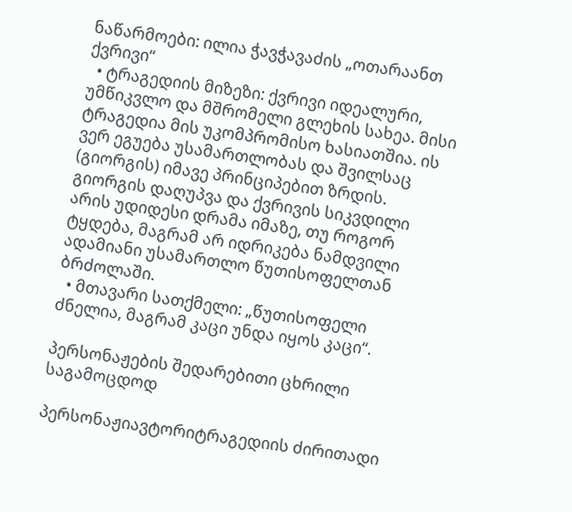ნაწარმოები: ილია ჭავჭავაძის „ოთარაანთ ქვრივი“
  • ტრაგედიის მიზეზი: ქვრივი იდეალური, უმწიკვლო და მშრომელი გლეხის სახეა. მისი ტრაგედია მის უკომპრომისო ხასიათშია. ის ვერ ეგუება უსამართლობას და შვილსაც (გიორგის) იმავე პრინციპებით ზრდის. გიორგის დაღუპვა და ქვრივის სიკვდილი არის უდიდესი დრამა იმაზე, თუ როგორ ტყდება, მაგრამ არ იდრიკება ნამდვილი ადამიანი უსამართლო წუთისოფელთან ბრძოლაში.
  • მთავარი სათქმელი: „წუთისოფელი ძნელია, მაგრამ კაცი უნდა იყოს კაცი“.

პერსონაჟების შედარებითი ცხრილი საგამოცდოდ

პერსონაჟიავტორიტრაგედიის ძირითადი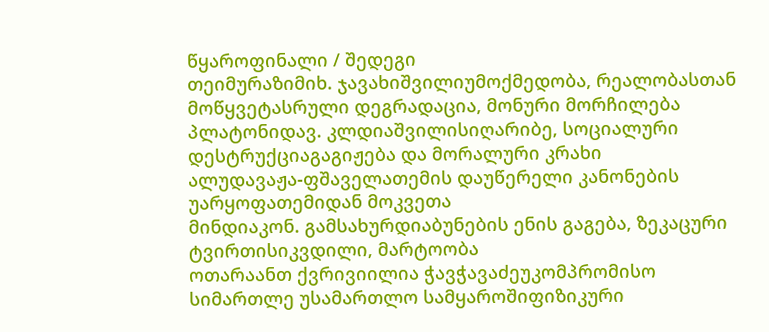წყაროფინალი / შედეგი
თეიმურაზიმიხ. ჯავახიშვილიუმოქმედობა, რეალობასთან მოწყვეტასრული დეგრადაცია, მონური მორჩილება
პლატონიდავ. კლდიაშვილისიღარიბე, სოციალური დესტრუქციაგაგიჟება და მორალური კრახი
ალუდავაჟა-ფშაველათემის დაუწერელი კანონების უარყოფათემიდან მოკვეთა
მინდიაკონ. გამსახურდიაბუნების ენის გაგება, ზეკაცური ტვირთისიკვდილი, მარტოობა
ოთარაანთ ქვრივიილია ჭავჭავაძეუკომპრომისო სიმართლე უსამართლო სამყაროშიფიზიკური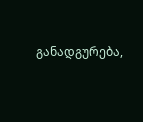განადგურება,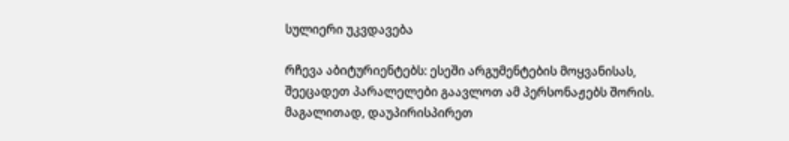სულიერი უკვდავება

რჩევა აბიტურიენტებს: ესეში არგუმენტების მოყვანისას, შეეცადეთ პარალელები გაავლოთ ამ პერსონაჟებს შორის. მაგალითად, დაუპირისპირეთ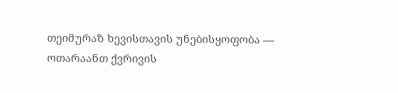თეიმურაზ ხევისთავის უნებისყოფობა — ოთარაანთ ქვრივის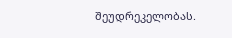შეუდრეკელობას.